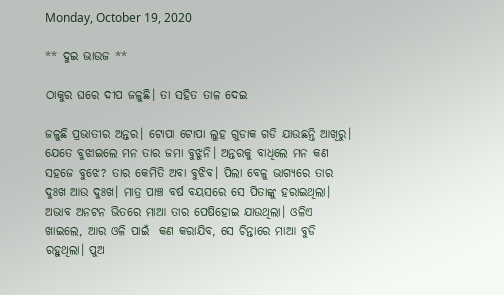Monday, October 19, 2020

** ଦୁଇ ଭାଉଜ **

ଠାକୁର ଘରେ ଦୀପ ଜଳୁଛି। ତା ସହିତ ତାଳ ଦେଇ

ଜଳୁଛି ପ୍ରଭାତୀର ଅନ୍ତର। ଟୋପା ଟୋପା ଲୁହ ଗୁଡାକ ଗଡି ଯାଉଛନ୍ତି ଆଖିରୁ। ଯେତେ ବୁଝାଇଲେ ମନ ତାର ଜମା ବୁଝୁନି। ଅନ୍ତରକୁ ବାଧିଲେ ମନ କଣ ସହଜେ ବୁଝେ? ତାର କେମିତି ଅବା ବୁଝିବ। ପିଲା ବେଳୁ ଭାଗ୍ଯରେ ତାର ଦୁଃଖ ଆଉ ଦୁଃଖ। ମାତ୍ର ପାଞ୍ଚ ବର୍ଷ ବୟସରେ ସେ ପିତାଙ୍କୁ ହରାଇଥିଲା। ଅଭାବ ଅନଟନ ଭିତରେ ମାଆ ତାର ପେଷିହୋଇ ଯାଉଥିଲା। ଓଳିଏ ଖାଇଲେ, ଆର ଓଳି ପାଇଁ  କଣ କରାଯିବ, ସେ ଚିନ୍ତାରେ ମାଆ ବୁଡି ରହୁଥିଲା। ପୁଅ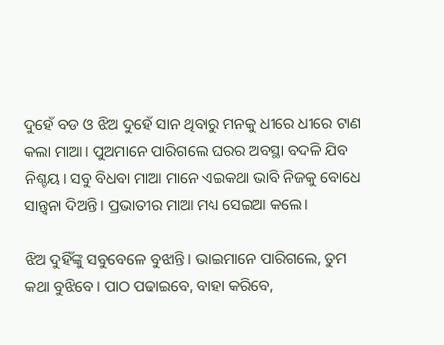ଦୁହେଁ ବଡ ଓ ଝିଅ ଦୁହେଁ ସାନ ଥିବାରୁ ମନକୁ ଧୀରେ ଧୀରେ ଟାଣ କଲା ମାଆ। ପୁଅମାନେ ପାରିଗଲେ ଘରର ଅବସ୍ଥା ବଦଳି ଯିବ ନିଶ୍ଚୟ। ସବୁ ବିଧବା ମାଆ ମାନେ ଏଇକଥା ଭାବି ନିଜକୁ ବୋଧେ ସାନ୍ତ୍ବନା ଦିଅନ୍ତି। ପ୍ରଭାତୀର ମାଆ ମଧ୍ୟ ସେଇଆ କଲେ।

ଝିଅ ଦୁହିଁଙ୍କୁ ସବୁବେଳେ ବୁଝାନ୍ତି। ଭାଇମାନେ ପାରିଗଲେ, ତୁମ କଥା ବୁଝିବେ। ପାଠ ପଢାଇବେ, ବାହା କରିବେ,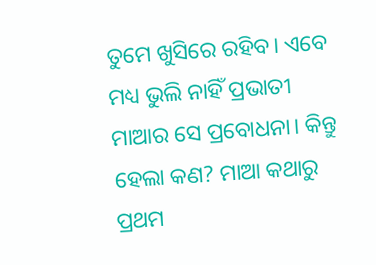ତୁମେ ଖୁସିରେ ରହିବ। ଏବେ ମଧ୍ୟ ଭୁଲି ନାହିଁ ପ୍ରଭାତୀ ମାଆର ସେ ପ୍ରବୋଧନା। କିନ୍ତୁ ହେଲା କଣ? ମାଆ କଥାରୁ ପ୍ରଥମ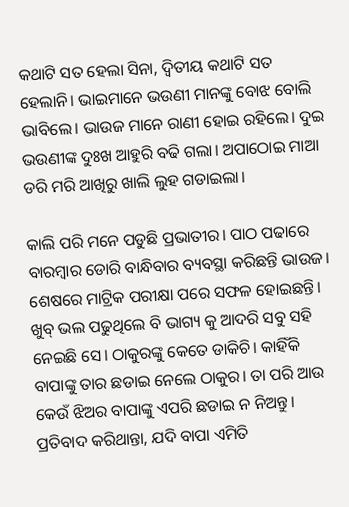କଥାଟି ସତ ହେଲା ସିନା, ଦ୍ବିତୀୟ କଥାଟି ସତ ହେଲାନି। ଭାଇମାନେ ଭଉଣୀ ମାନଙ୍କୁ ବୋଝ ବୋଲି ଭାବିଲେ। ଭାଉଜ ମାନେ ରାଣୀ ହୋଇ ରହିଲେ। ଦୁଇ ଭଉଣୀଙ୍କ ଦୁଃଖ ଆହୁରି ବଢି ଗଲା। ଅପାଠୋଇ ମାଆ ଡରି ମରି ଆଖିରୁ ଖାଲି ଲୁହ ଗଡାଇଲା।

କାଲି ପରି ମନେ ପଡୁଛି ପ୍ରଭାତୀର। ପାଠ ପଢାରେ ବାରମ୍ବାର ଡୋରି ବାନ୍ଧିବାର ବ୍ୟବସ୍ଥା କରିଛନ୍ତି ଭାଉଜ। ଶେଷରେ ମାଟ୍ରିକ ପରୀକ୍ଷା ପରେ ସଫଳ ହୋଇଛନ୍ତି। ଖୁବ୍ ଭଲ ପଢୁଥିଲେ ବି ଭାଗ୍ୟ କୁ ଆଦରି ସବୁ ସହି ନେଇଛି ସେ। ଠାକୁରଙ୍କୁ କେତେ ଡାକିଚି। କାହିଁକି ବାପାଙ୍କୁ ତାର ଛଡାଇ ନେଲେ ଠାକୁର। ତା ପରି ଆଉ କେଉଁ ଝିଅର ବାପାଙ୍କୁ ଏପରି ଛଡାଇ ନ ନିଅନ୍ତୁ। ପ୍ରତିବାଦ କରିଥାନ୍ତା, ଯଦି ବାପା ଏମିତି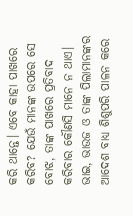କରି ଥାନ୍ତେ। ଏବେ କାହା ପାଖରେ କରିବ? ଯେଉଁ ମାନଙ୍କ ଉପରେ ସେ ବୋଝ, ତାଙ୍କ ପାଖରେ ପ୍ରତିବାଦ କରିବାର କୌଣସି ମାନେ ନ ଥାଏ। ଭାଇ, ଭାଉଜ ଓ ତାଙ୍କ ପିଲାମାନଙ୍କର ଆଦେଶ ବାଧ୍ଯ ଶିଶୁପରି ପାଳନ କରେ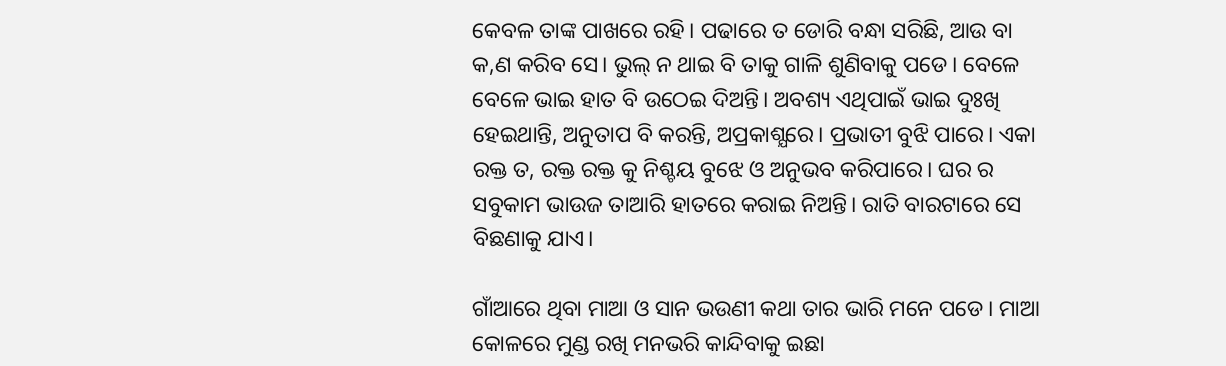କେବଳ ତାଙ୍କ ପାଖରେ ରହି। ପଢାରେ ତ ଡୋରି ବନ୍ଧା ସରିଛି, ଆଉ ବା କ,ଣ କରିବ ସେ। ଭୁଲ୍ ନ ଥାଇ ବି ତାକୁ ଗାଳି ଶୁଣିବାକୁ ପଡେ। ବେଳେ ବେଳେ ଭାଇ ହାତ ବି ଉଠେଇ ଦିଅନ୍ତି। ଅବଶ୍ୟ ଏଥିପାଇଁ ଭାଇ ଦୁଃଖି ହେଇଥାନ୍ତି, ଅନୁତାପ ବି କରନ୍ତି, ଅପ୍ରକାଶ୍ଯରେ। ପ୍ରଭାତୀ ବୁଝି ପାରେ। ଏକା ରକ୍ତ ତ, ରକ୍ତ ରକ୍ତ କୁ ନିଶ୍ଚୟ ବୁଝେ ଓ ଅନୁଭବ କରିପାରେ। ଘର ର ସବୁକାମ ଭାଉଜ ତାଆରି ହାତରେ କରାଇ ନିଅନ୍ତି। ରାତି ବାରଟାରେ ସେ ବିଛଣାକୁ ଯାଏ।

ଗାଁଆରେ ଥିବା ମାଆ ଓ ସାନ ଭଉଣୀ କଥା ତାର ଭାରି ମନେ ପଡେ। ମାଆ କୋଳରେ ମୁଣ୍ଡ ରଖି ମନଭରି କାନ୍ଦିବାକୁ ଇଛା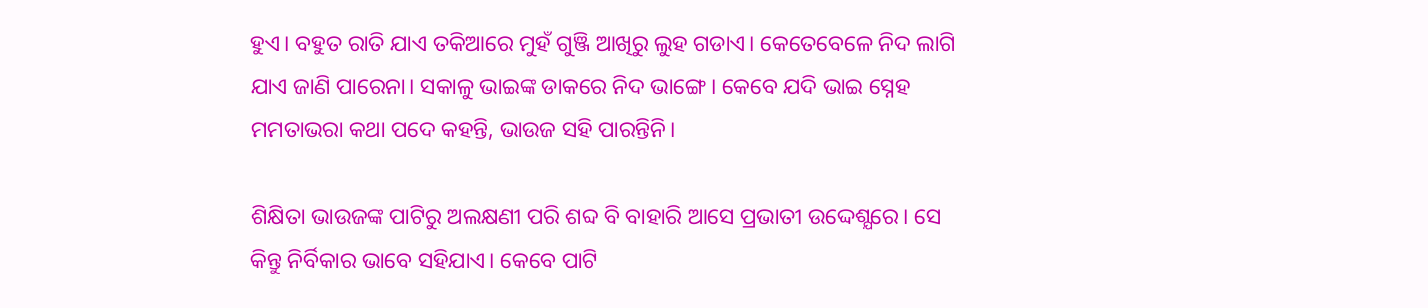ହୁଏ। ବହୁତ ରାତି ଯାଏ ତକିଆରେ ମୁହଁ ଗୁଞ୍ଜି ଆଖିରୁ ଲୁହ ଗଡାଏ। କେତେବେଳେ ନିଦ ଲାଗି ଯାଏ ଜାଣି ପାରେନା। ସକାଳୁ ଭାଇଙ୍କ ଡାକରେ ନିଦ ଭାଙ୍ଗେ। କେବେ ଯଦି ଭାଇ ସ୍ନେହ ମମତାଭରା କଥା ପଦେ କହନ୍ତି, ଭାଉଜ ସହି ପାରନ୍ତିନି।

ଶିକ୍ଷିତା ଭାଉଜଙ୍କ ପାଟିରୁ ଅଲକ୍ଷଣୀ ପରି ଶବ୍ଦ ବି ବାହାରି ଆସେ ପ୍ରଭାତୀ ଉଦ୍ଦେଶ୍ଯରେ। ସେ କିନ୍ତୁ ନିର୍ବିକାର ଭାବେ ସହିଯାଏ। କେବେ ପାଟି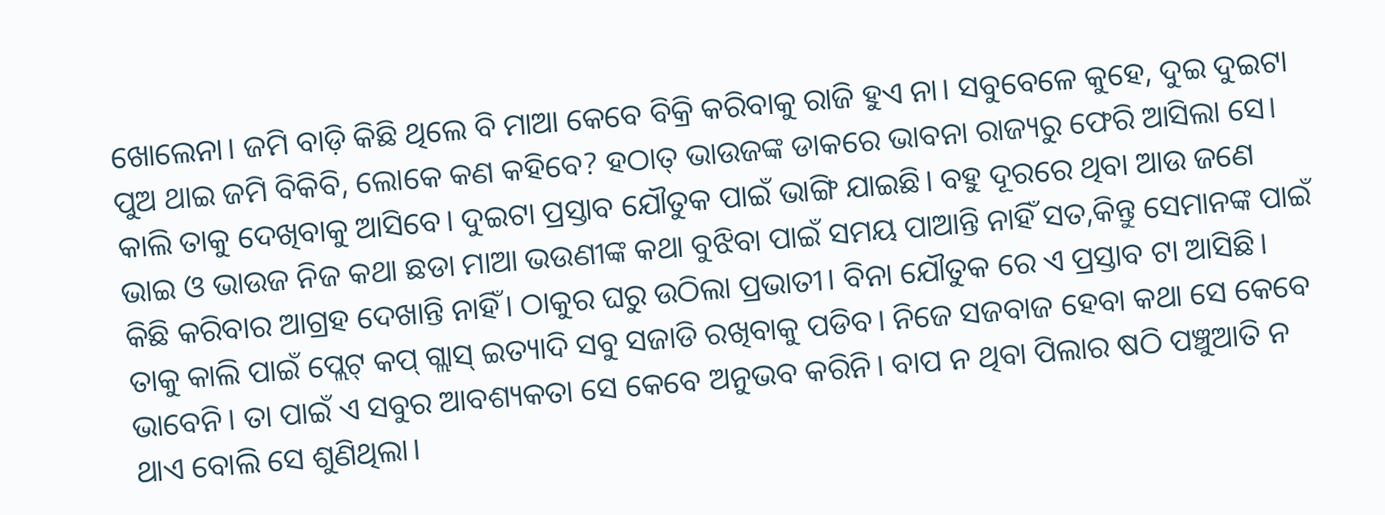ଖୋଲେନା। ଜମି ବାଡ଼ି କିଛି ଥିଲେ ବି ମାଆ କେବେ ବିକ୍ରି କରିବାକୁ ରାଜି ହୁଏ ନା। ସବୁବେଳେ କୁହେ, ଦୁଇ ଦୁଇଟା ପୁଅ ଥାଇ ଜମି ବିକିବି, ଲୋକେ କଣ କହିବେ? ହଠାତ୍ ଭାଉଜଙ୍କ ଡାକରେ ଭାବନା ରାଜ୍ୟରୁ ଫେରି ଆସିଲା ସେ। କାଲି ତାକୁ ଦେଖିବାକୁ ଆସିବେ। ଦୁଇଟା ପ୍ରସ୍ତାବ ଯୌତୁକ ପାଇଁ ଭାଙ୍ଗି ଯାଇଛି। ବହୁ ଦୂରରେ ଥିବା ଆଉ ଜଣେ ଭାଇ ଓ ଭାଉଜ ନିଜ କଥା ଛଡା ମାଆ ଭଉଣୀଙ୍କ କଥା ବୁଝିବା ପାଇଁ ସମୟ ପାଆନ୍ତି ନାହିଁ ସତ,କିନ୍ତୁ ସେମାନଙ୍କ ପାଇଁ କିଛି କରିବାର ଆଗ୍ରହ ଦେଖାନ୍ତି ନାହିଁ। ଠାକୁର ଘରୁ ଉଠିଲା ପ୍ରଭାତୀ। ବିନା ଯୌତୁକ ରେ ଏ ପ୍ରସ୍ତାବ ଟା ଆସିଛି। ତାକୁ କାଲି ପାଇଁ ପ୍ଲେଟ୍ କପ୍ ଗ୍ଲାସ୍ ଇତ୍ୟାଦି ସବୁ ସଜାଡି ରଖିବାକୁ ପଡିବ। ନିଜେ ସଜବାଜ ହେବା କଥା ସେ କେବେ ଭାବେନି। ତା ପାଇଁ ଏ ସବୁର ଆବଶ୍ୟକତା ସେ କେବେ ଅନୁଭବ କରିନି। ବାପ ନ ଥିବା ପିଲାର ଷଠି ପଞ୍ଚୁଆତି ନ ଥାଏ ବୋଲି ସେ ଶୁଣିଥିଲା।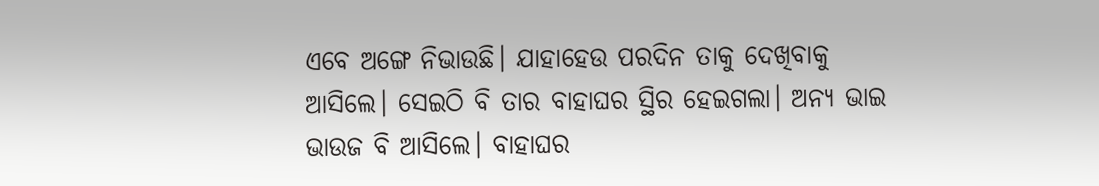ଏବେ ଅଙ୍ଗେ ନିଭାଉଛି। ଯାହାହେଉ ପରଦିନ ତାକୁ ଦେଖିବାକୁ ଆସିଲେ। ସେଇଠି ବି ତାର ବାହାଘର ସ୍ଥିର ହେଇଗଲା। ଅନ୍ୟ ଭାଇ ଭାଉଜ ବି ଆସିଲେ। ବାହାଘର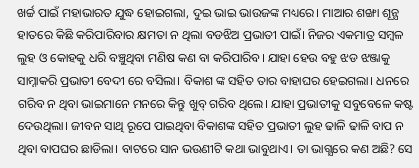ଖର୍ଚ୍ଚ ପାଇଁ ମହାଭାରତ ଯୁଦ୍ଧ ହୋଇଗଲା, ଦୁଇ ଭାଇ ଭାଉଜଙ୍କ ମଧ୍ୟରେ। ମାଆର ଶଙ୍ଖା ଶୂନ୍ଯ ହାତରେ କିଛି କରିପାରିବାର କ୍ଷମତା ନ ଥିଲା ବଡଝିଅ ପ୍ରଭାତୀ ପାଇଁ। ନିଜର ଏକମାତ୍ର ସମ୍ବଳ ଲୁହ ଓ କୋହକୁ ଧରି ବଞ୍ଚୁଥିବା ମଣିଷ କଣ ବା କରିପାରିବ। ଯାହା ହେଉ ବହୁ ଝଡ ଝଞ୍ଜାକୁ ସାମ୍ନାକରି ପ୍ରଭାତୀ ବେଦୀ ରେ ବସିଲା। ବିକାଶ ଙ୍କ ସହିତ ତାର ବାହାଘର ହେଇଗଲା। ଧନରେ ଗରିବ ନ ଥିବା ଭାଇମାନେ ମନରେ କିନ୍ତୁ ଖୁବ୍ ଗରିବ ଥିଲେ। ଯାହା ପ୍ରଭାତୀକୁ ସବୁବେଳେ କଷ୍ଟ ଦେଉଥିଲା। ଜୀବନ ସାଥି ରୂପେ ପାଇଥିବା ବିକାଶଙ୍କ ସହିତ ପ୍ରଭାତୀ ଲୁହ ଢାଳି ଢାଳି ବାପ ନ ଥିବା ବାପଘର ଛାଡିଲା। ବାଟରେ ସାନ ଭଉଣୀଟି କଥା ଭାବୁଥାଏ। ତା ଭାଗ୍ଯରେ କଣ ଅଛି? ସେ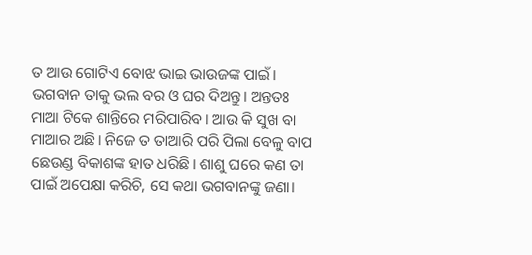ତ ଆଉ ଗୋଟିଏ ବୋଝ ଭାଇ ଭାଉଜଙ୍କ ପାଇଁ। ଭଗବାନ ତାକୁ ଭଲ ବର ଓ ଘର ଦିଅନ୍ତୁ। ଅନ୍ତତଃ ମାଆ ଟିକେ ଶାନ୍ତିରେ ମରିପାରିବ। ଆଉ କି ସୁଖ ବା ମାଆର ଅଛି। ନିଜେ ତ ତାଆରି ପରି ପିଲା ବେଳୁ ବାପ ଛେଉଣ୍ଡ ବିକାଶଙ୍କ ହାତ ଧରିଛି। ଶାଶୁ ଘରେ କଣ ତା ପାଇଁ ଅପେକ୍ଷା କରିଚି, ସେ କଥା ଭଗବାନଙ୍କୁ ଜଣା।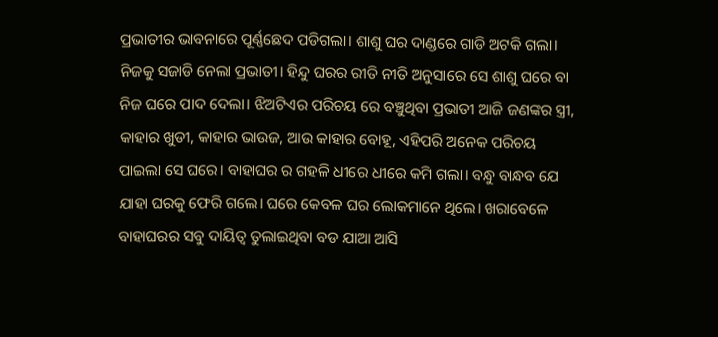ପ୍ରଭାତୀର ଭାବନାରେ ପୂର୍ଣ୍ଣଛେଦ ପଡିଗଲା। ଶାଶୁ ଘର ଦାଣ୍ଡରେ ଗାଡି ଅଟକି ଗଲା। ନିଜକୁ ସଜାଡି ନେଲା ପ୍ରଭାତୀ। ହିନ୍ଦୁ ଘରର ରୀତି ନୀତି ଅନୁସାରେ ସେ ଶାଶୁ ଘରେ ବା ନିଜ ଘରେ ପାଦ ଦେଲା। ଝିଅଟିଏର ପରିଚୟ ରେ ବଞ୍ଚୁଥିବା ପ୍ରଭାତୀ ଆଜି ଜଣଙ୍କର ସ୍ତ୍ରୀ, କାହାର ଖୁଡୀ, କାହାର ଭାଉଜ, ଆଉ କାହାର ବୋହୂ, ଏହିପରି ଅନେକ ପରିଚୟ ପାଇଲା ସେ ଘରେ। ବାହାଘର ର ଗହଳି ଧୀରେ ଧୀରେ କମି ଗଲା। ବନ୍ଧୁ ବାନ୍ଧବ ଯେ ଯାହା ଘରକୁ ଫେରି ଗଲେ। ଘରେ କେବଳ ଘର ଲୋକମାନେ ଥିଲେ। ଖରାବେଳେ ବାହାଘରର ସବୁ ଦାୟିତ୍ବ ତୁଲାଇଥିବା ବଡ ଯାଆ ଆସି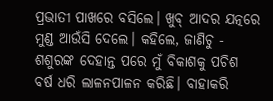ପ୍ରଭାତୀ ପାଖରେ ବସିଲେ। ଖୁବ୍ ଆଦର ଯତ୍ନରେ ମୁଣ୍ଡ ଆଉଁସି ଦେଲେ। କହିଲେ, ଜାଣିଚୁ - ଶଶୁରଙ୍କ ଦେହାନ୍ତ ପରେ ମୁଁ ବିକାଶକୁ ପଚିଶ ବର୍ଷ ଧରି ଲାଳନପାଳନ କରିଛି। ବାହାକରି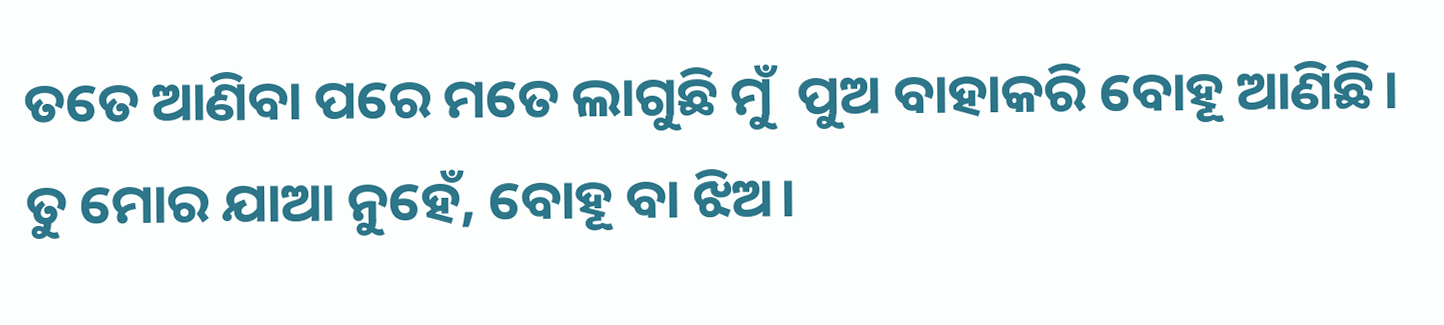ତତେ ଆଣିବା ପରେ ମତେ ଲାଗୁଛି ମୁଁ  ପୁଅ ବାହାକରି ବୋହୂ ଆଣିଛି। ତୁ ମୋର ଯାଆ ନୁହେଁ, ବୋହୂ ବା ଝିଅ।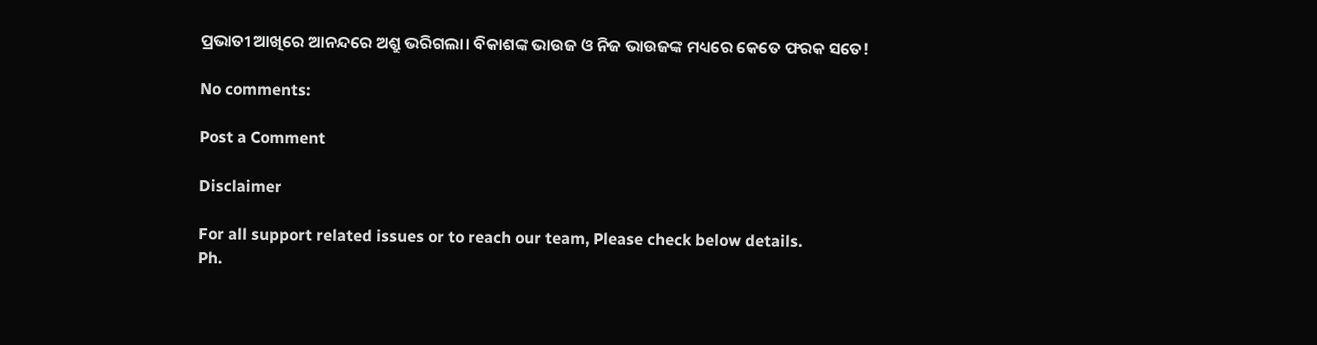ପ୍ରଭାତୀ ଆଖିରେ ଆନନ୍ଦରେ ଅଶ୍ରୁ ଭରିଗଲା। ବିକାଶଙ୍କ ଭାଉଜ ଓ ନିଜ ଭାଉଜଙ୍କ ମଧ୍ୟରେ କେତେ ଫରକ ସତେ!

No comments:

Post a Comment

Disclaimer

For all support related issues or to reach our team, Please check below details.
Ph.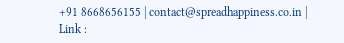+91 8668656155 | contact@spreadhappiness.co.in | Link :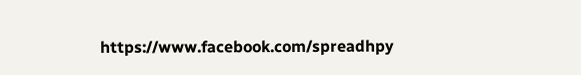https://www.facebook.com/spreadhpy